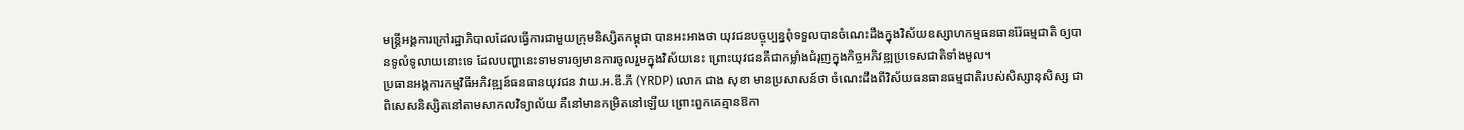មន្ត្រីអង្គការក្រៅរដ្ឋាភិបាលដែលធ្វើការជាមួយក្រុមនិស្សិតកម្ពុជា បានអះអាងថា យុវជនបច្ចុប្បន្នពុំទទួលបានចំណេះដឹងក្នុងវិស័យឧស្សាហកម្មធនធានរ៉ែធម្មជាតិ ឲ្យបានទូលំទូលាយនោះទេ ដែលបញ្ហានេះទាមទារឲ្យមានការចូលរួមក្នុងវិស័យនេះ ព្រោះយុវជនគឺជាកម្លាំងជំរុញក្នុងកិច្ចអភិវឌ្ឍប្រទេសជាតិទាំងមូល។
ប្រធានអង្គការកម្មវិធីអភិវឌ្ឍន៍ធនធានយុវជន វាយ.អ.ឌី.ភី (YRDP) លោក ជាង សុខា មានប្រសាសន៍ថា ចំណេះដឹងពីវិស័យធនធានធម្មជាតិរបស់សិស្សានុសិស្ស ជាពិសេសនិស្សិតនៅតាមសាកលវិទ្យាល័យ គឺនៅមានកម្រិតនៅឡើយ ព្រោះពួកគេគ្មានឱកា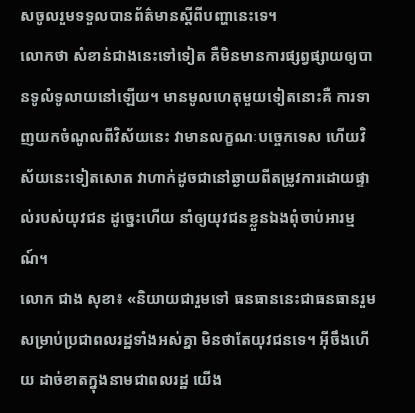សចូលរួមទទួលបានព័ត៌មានស្ដីពីបញ្ហានេះទេ។
លោកថា សំខាន់ជាងនេះទៅទៀត គឺមិនមានការផ្សព្វផ្សាយឲ្យបានទូលំទូលាយនៅឡើយ។ មានមូលហេតុមួយទៀតនោះគឺ ការទាញយកចំណូលពីវិស័យនេះ វាមានលក្ខណៈបច្ចេកទេស ហើយវិស័យនេះទៀតសោត វាហាក់ដូចជានៅឆ្ងាយពីតម្រូវការដោយផ្ទាល់របស់យុវជន ដូច្នេះហើយ នាំឲ្យយុវជនខ្លួនឯងពុំចាប់អារម្មណ៍។
លោក ជាង សុខា៖ «និយាយជារួមទៅ ធនធាននេះជាធនធានរួមសម្រាប់ប្រជាពលរដ្ឋទាំងអស់គ្នា មិនថាតែយុវជនទេ។ អ៊ីចឹងហើយ ដាច់ខាតក្នុងនាមជាពលរដ្ឋ យើង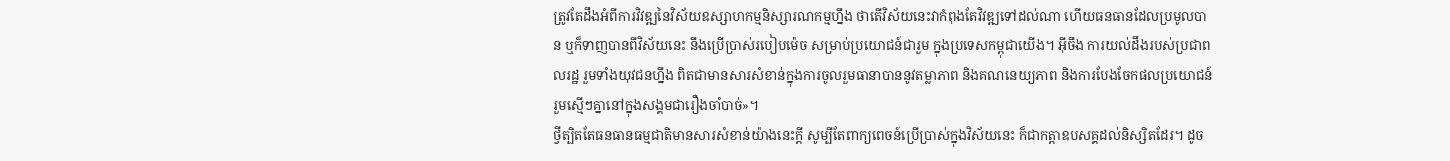ត្រូវតែដឹងអំពីការវិវឌ្ឍនៃវិស័យឧស្សាហកម្មនិស្សារណកម្មហ្នឹង ថាតើវិស័យនេះវាកំពុងតែវិវឌ្ឍទៅដល់ណា ហើយធនធានដែលប្រមូលបាន ឬក៏ទាញបានពីវិស័យនេះ នឹងប្រើប្រាស់របៀបម៉េច សម្រាប់ប្រយោជន៍ជារួម ក្នុងប្រទេសកម្ពុជាយើង។ អ៊ីចឹង ការយល់ដឹងរបស់ប្រជាពលរដ្ឋ រួមទាំងយុវជនហ្នឹង ពិតជាមានសារសំខាន់ក្នុងការចូលរួមធានាបាននូវតម្លាភាព និងគណនេយ្យភាព និងការបែងចែកផលប្រយោជន៍រួមស្មើៗគ្នានៅក្នុងសង្គមជារឿងចាំបាច់»។
ថ្វីត្បិតតែធនធានធម្មជាតិមានសារសំខាន់យ៉ាងនេះក្ដី សូម្បីតែពាក្យពេចន៍ប្រើប្រាស់ក្នុងវិស័យនេះ ក៏ជាកត្តាឧបសគ្គដល់និស្សិតដែរ។ ដូច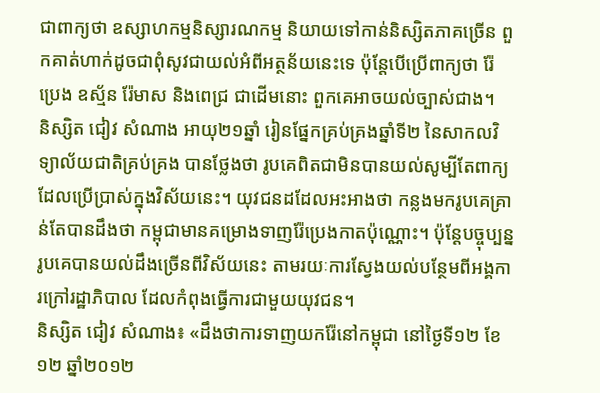ជាពាក្យថា ឧស្សាហកម្មនិស្សារណកម្ម និយាយទៅកាន់និស្សិតភាគច្រើន ពួកគាត់ហាក់ដូចជាពុំសូវជាយល់អំពីអត្ថន័យនេះទេ ប៉ុន្តែបើប្រើពាក្យថា រ៉ែ ប្រេង ឧស្ម័ន រ៉ែមាស និងពេជ្រ ជាដើមនោះ ពួកគេអាចយល់ច្បាស់ជាង។
និស្សិត ជៀវ សំណាង អាយុ២១ឆ្នាំ រៀនផ្នែកគ្រប់គ្រងឆ្នាំទី២ នៃសាកលវិទ្យាល័យជាតិគ្រប់គ្រង បានថ្លែងថា រូបគេពិតជាមិនបានយល់សូម្បីតែពាក្យដែលប្រើប្រាស់ក្នុងវិស័យនេះ។ យុវជនដដែលអះអាងថា កន្លងមករូបគេគ្រាន់តែបានដឹងថា កម្ពុជាមានគម្រោងទាញរ៉ែប្រេងកាតប៉ុណ្ណោះ។ ប៉ុន្តែបច្ចុប្បន្នរូបគេបានយល់ដឹងច្រើនពីវិស័យនេះ តាមរយៈការស្វែងយល់បន្ថែមពីអង្គការក្រៅរដ្ឋាភិបាល ដែលកំពុងធ្វើការជាមួយយុវជន។
និស្សិត ជៀវ សំណាង៖ «ដឹងថាការទាញយករ៉ែនៅកម្ពុជា នៅថ្ងៃទី១២ ខែ១២ ឆ្នាំ២០១២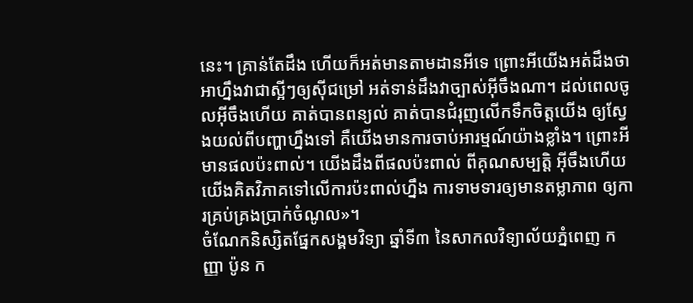នេះ។ គ្រាន់តែដឹង ហើយក៏អត់មានតាមដានអីទេ ព្រោះអីយើងអត់ដឹងថា អាហ្នឹងវាជាស្អីៗឲ្យស៊ីជម្រៅ អត់ទាន់ដឹងវាច្បាស់អ៊ីចឹងណា។ ដល់ពេលចូលអ៊ីចឹងហើយ គាត់បានពន្យល់ គាត់បានជំរុញលើកទឹកចិត្តយើង ឲ្យស្វែងយល់ពីបញ្ហាហ្នឹងទៅ គឺយើងមានការចាប់អារម្មណ៍យ៉ាងខ្លាំង។ ព្រោះអីមានផលប៉ះពាល់។ យើងដឹងពីផលប៉ះពាល់ ពីគុណសម្បត្តិ អ៊ីចឹងហើយ យើងគិតវិភាគទៅលើការប៉ះពាល់ហ្នឹង ការទាមទារឲ្យមានតម្លាភាព ឲ្យការគ្រប់គ្រងប្រាក់ចំណូល»។
ចំណែកនិស្សិតផ្នែកសង្គមវិទ្យា ឆ្នាំទី៣ នៃសាកលវិទ្យាល័យភ្នំពេញ កញ្ញា ប៉ូន ក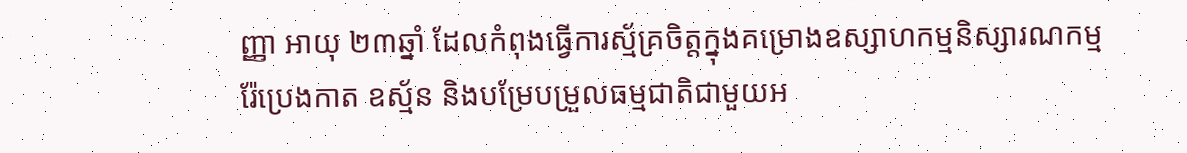ញ្ញា អាយុ ២៣ឆ្នាំ ដែលកំពុងធ្វើការស្ម័គ្រចិត្តក្នុងគម្រោងឧស្សាហកម្មនិស្សារណកម្ម រ៉ែប្រេងកាត ឧស្ម័ន និងបម្រែបម្រួលធម្មជាតិជាមួយអ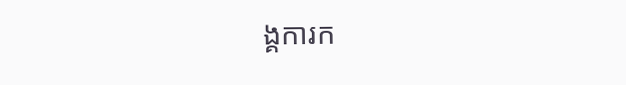ង្គការក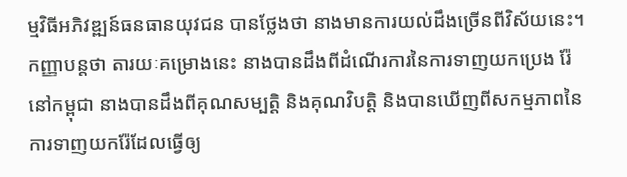ម្មវិធីអភិវឌ្ឍន៍ធនធានយុវជន បានថ្លែងថា នាងមានការយល់ដឹងច្រើនពីវិស័យនេះ។
កញ្ញាបន្តថា តារយៈគម្រោងនេះ នាងបានដឹងពីដំណើរការនៃការទាញយកប្រេង រ៉ែ នៅកម្ពុជា នាងបានដឹងពីគុណសម្បត្តិ និងគុណវិបត្តិ និងបានឃើញពីសកម្មភាពនៃការទាញយករ៉ែដែលធ្វើឲ្យ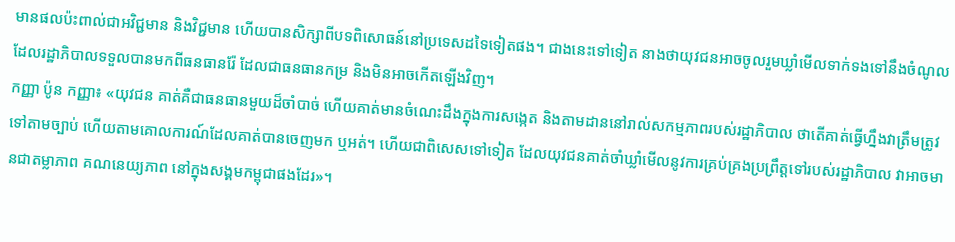មានផលប៉ះពាល់ជាអវិជ្ជមាន និងវិជ្ជមាន ហើយបានសិក្សាពីបទពិសោធន៍នៅប្រទេសដទៃទៀតផង។ ជាងនេះទៅទៀត នាងថាយុវជនអាចចូលរួមឃ្លាំមើលទាក់ទងទៅនឹងចំណូល ដែលរដ្ឋាភិបាលទទួលបានមកពីធនធានរ៉ែ ដែលជាធនធានកម្រ និងមិនអាចកើតឡើងវិញ។
កញ្ញា ប៉ូន កញ្ញា៖ «យុវជន គាត់គឺជាធនធានមួយដ៏ចាំបាច់ ហើយគាត់មានចំណេះដឹងក្នុងការសង្កេត និងតាមដាននៅរាល់សកម្មភាពរបស់រដ្ឋាភិបាល ថាតើគាត់ធ្វើហ្នឹងវាត្រឹមត្រូវទៅតាមច្បាប់ ហើយតាមគោលការណ៍ដែលគាត់បានចេញមក ឬអត់។ ហើយជាពិសេសទៅទៀត ដែលយុវជនគាត់ចាំឃ្លាំមើលនូវការគ្រប់គ្រងប្រព្រឹត្តទៅរបស់រដ្ឋាភិបាល វាអាចមានជាតម្លាភាព គណនេយ្យភាព នៅក្នុងសង្គមកម្ពុជាផងដែរ»។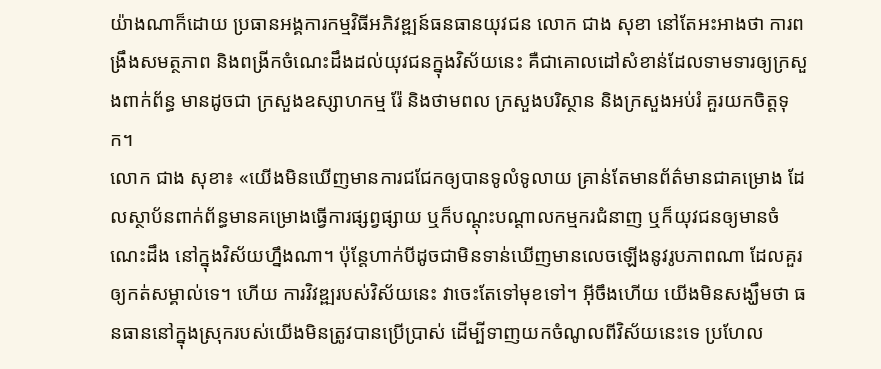យ៉ាងណាក៏ដោយ ប្រធានអង្គការកម្មវិធីអភិវឌ្ឍន៍ធនធានយុវជន លោក ជាង សុខា នៅតែអះអាងថា ការពង្រឹងសមត្ថភាព និងពង្រីកចំណេះដឹងដល់យុវជនក្នុងវិស័យនេះ គឺជាគោលដៅសំខាន់ដែលទាមទារឲ្យក្រសួងពាក់ព័ន្ធ មានដូចជា ក្រសួងឧស្សាហកម្ម រ៉ែ និងថាមពល ក្រសួងបរិស្ថាន និងក្រសួងអប់រំ គួរយកចិត្តទុក។
លោក ជាង សុខា៖ «យើងមិនឃើញមានការជជែកឲ្យបានទូលំទូលាយ គ្រាន់តែមានព័ត៌មានជាគម្រោង ដែលស្ថាប័នពាក់ព័ន្ធមានគម្រោងធ្វើការផ្សព្វផ្សាយ ឬក៏បណ្ដុះបណ្ដាលកម្មករជំនាញ ឬក៏យុវជនឲ្យមានចំណេះដឹង នៅក្នុងវិស័យហ្នឹងណា។ ប៉ុន្តែហាក់បីដូចជាមិនទាន់ឃើញមានលេចឡើងនូវរូបភាពណា ដែលគួរឲ្យកត់សម្គាល់ទេ។ ហើយ ការវិវឌ្ឍរបស់វិស័យនេះ វាចេះតែទៅមុខទៅ។ អ៊ីចឹងហើយ យើងមិនសង្ឃឹមថា ធនធាននៅក្នុងស្រុករបស់យើងមិនត្រូវបានប្រើប្រាស់ ដើម្បីទាញយកចំណូលពីវិស័យនេះទេ ប្រហែល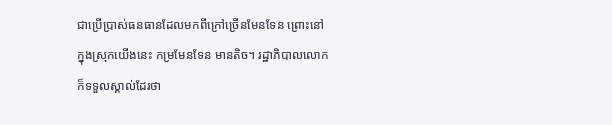ជាប្រើប្រាស់ធនធានដែលមកពីក្រៅច្រើនមែនទែន ព្រោះនៅក្នុងស្រុកយើងនេះ កម្រមែនទែន មានតិច។ រដ្ឋាភិបាលលោកក៏ទទួលស្គាល់ដែរថា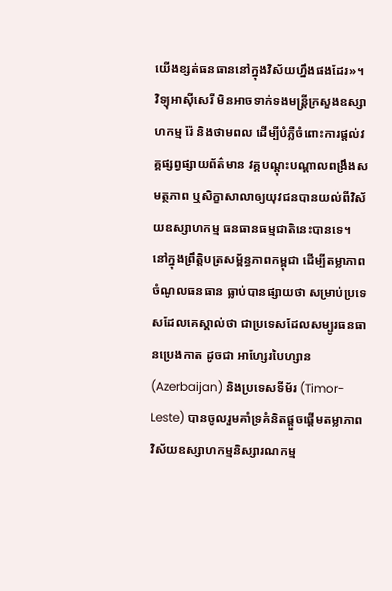យើងខ្សត់ធនធាននៅក្នុងវិស័យហ្នឹងផងដែរ»។
វិទ្យុអាស៊ីសេរី មិនអាចទាក់ទងមន្ត្រីក្រសួងឧស្សាហកម្ម រ៉ែ និងថាមពល ដើម្បីបំភ្លឺចំពោះការផ្ដល់វគ្គផ្សព្វផ្សាយព័ត៌មាន វគ្គបណ្ដុះបណ្ដាលពង្រឹងសមត្ថភាព ឬសិក្ខាសាលាឲ្យយុវជនបានយល់ពីវិស័យឧស្សាហកម្ម ធនធានធម្មជាតិនេះបានទេ។
នៅក្នុងព្រឹត្តិបត្រសម្ព័ន្ធភាពកម្ពុជា ដើម្បីតម្លាភាពចំណូលធនធាន ធ្លាប់បានផ្សាយថា សម្រាប់ប្រទេសដែលគេស្គាល់ថា ជាប្រទេសដែលសម្បូរធនធានប្រេងកាត ដូចជា អាហ្សែរបៃហ្សាន (Azerbaijan) និងប្រទេសទីម័រ (Timor-Leste) បានចូលរួមគាំទ្រគំនិតផ្ដួចផ្ដើមតម្លាភាពវិស័យឧស្សាហកម្មនិស្សារណកម្ម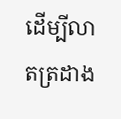ដើម្បីលាតត្រដាង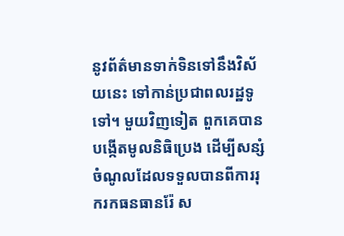នូវព័ត៌មានទាក់ទិនទៅនឹងវិស័យនេះ ទៅកាន់ប្រជាពលរដ្ឋទូទៅ។ មួយវិញទៀត ពួកគេបានបង្កើតមូលនិធិប្រេង ដើម្បីសន្សំចំណូលដែលទទួលបានពីការរុករកធនធានរ៉ែ ស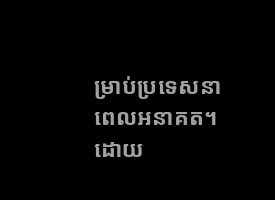ម្រាប់ប្រទេសនាពេលអនាគត។
ដោយ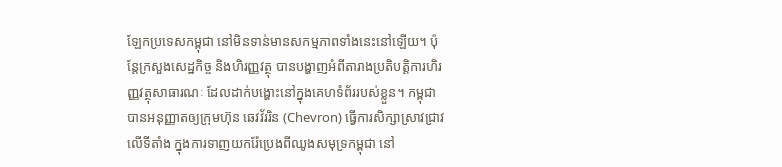ឡែកប្រទេសកម្ពុជា នៅមិនទាន់មានសកម្មភាពទាំងនេះនៅឡើយ។ ប៉ុន្តែក្រសួងសេដ្ឋកិច្ច និងហិរញ្ញវត្ថុ បានបង្ហាញអំពីតារាងប្រតិបត្តិការហិរញ្ញវត្ថុសាធារណៈ ដែលដាក់បង្ហោះនៅក្នុងគេហទំព័ររបស់ខ្លួន។ កម្ពុជាបានអនុញ្ញាតឲ្យក្រុមហ៊ុន ឆេវវ័ររិន (Chevron) ធ្វើការសិក្សាស្រាវជ្រាវលើទីតាំង ក្នុងការទាញយករ៉ែប្រេងពីឈូងសមុទ្រកម្ពុជា នៅ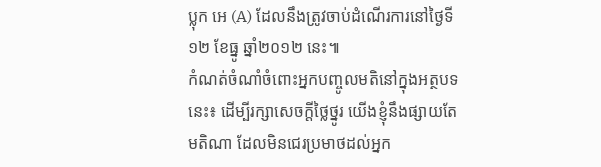ប្លុក អេ (A) ដែលនឹងត្រូវចាប់ដំណើរការនៅថ្ងៃទី១២ ខែធ្នូ ឆ្នាំ២០១២ នេះ៕
កំណត់ចំណាំចំពោះអ្នកបញ្ចូលមតិនៅក្នុងអត្ថបទនេះ៖ ដើម្បីរក្សាសេចក្ដីថ្លៃថ្នូរ យើងខ្ញុំនឹងផ្សាយតែមតិណា ដែលមិនជេរប្រមាថដល់អ្នក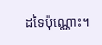ដទៃប៉ុណ្ណោះ។